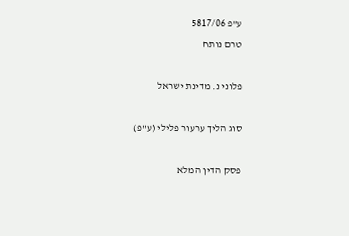ע"פ 5817/06
טרם נותח

פלוני נ. מדינת ישראל

סוג הליך ערעור פלילי (ע"פ)

פסק הדין המלא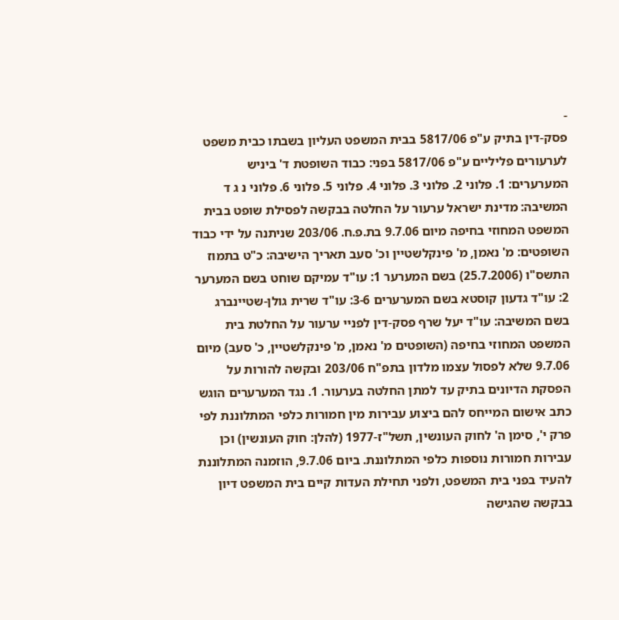-
פסק-דין בתיק ע"פ 5817/06 בבית המשפט העליון בשבתו כבית משפט לערעורים פליליים ע"פ 5817/06 בפני: כבוד השופטת ד' ביניש המערערים: 1. פלוני 2. פלוני 3. פלוני 4. פלוני 5. פלוני 6. פלוני נ ג ד המשיבה: מדינת ישראל ערעור על החלטה בבקשה לפסילת שופט בבית המשפט המחוזי בחיפה מיום 9.7.06 בת.פ.ח. 203/06 שניתנה על ידי כבוד השופטים: מ' נאמן, מ' פינקלשטיין וכ' סעב תאריך הישיבה: כ"ט בתמוז התשס"ו (25.7.2006) בשם המערער 1: עו"ד עמיקם שוחט בשם המערער 2: עו"ד גדעון קוסטא בשם המערערים 3-6: עו"ד שרית גולן-שטיינברג בשם המשיבה: עו"ד יעל שרף פסק-דין לפניי ערעור על החלטת בית המשפט המחוזי בחיפה (השופטים מ' נאמן, מ' פינקלשטיין, כ' סעב) מיום 9.7.06 שלא לפסול עצמו מלדון בתפ"ח 203/06 ובקשה להורות על הפסקת הדיונים בתיק עד למתן החלטה בערעור. 1. נגד המערערים הוגש כתב אישום המייחס להם ביצוע עבירות מין חמורות כלפי המתלוננת לפי פרק י', סימן ה' לחוק העונשין, תשל"ז-1977 (להלן: חוק העונשין) וכן עבירות חמורות נוספות כלפי המתלוננת. ביום 9.7.06, הוזמנה המתלוננת להעיד בפני בית המשפט, ולפני תחילת העדות קיים בית המשפט דיון בבקשה שהגישה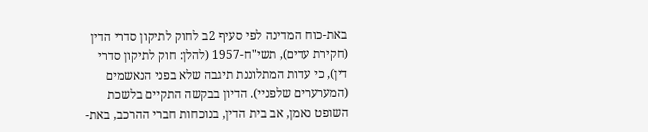באת-כוח המדינה לפי סעיף 2ב לחוק לתיקון סדרי הדין (חקירת עדים), תשי"ח-1957 (להלן: חוק לתיקון סדרי דין), כי עדות המתלוננת תיגבה שלא בפני הנאשמים (המערערים שלפניי). הדיון בבקשה התקיים בלשכת השופט נאמן, אב בית הדין, בנוכחות חברי ההרכב, באת-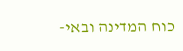כוח המדינה ובאי-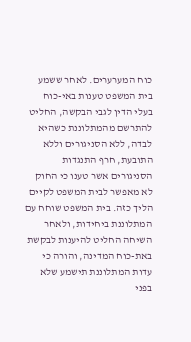כוח המערערים. לאחר ששמע בית המשפט טענות באי-כוח בעלי הדין לגבי הבקשה, החליט להתרשם מהמתלוננת כשהיא לבדה, ללא הסניגורים וללא התובעת, חרף התנגדות הסניגורים אשר טענו כי החוק לא מאפשר לבית המשפט לקיים הליך כזה. בית המשפט שוחח עם המתלוננת ביחידות, ולאחר השיחה החליט להיענות לבקשת באת-כוח המדינה, והורה כי עדות המתלוננת תישמע שלא בפני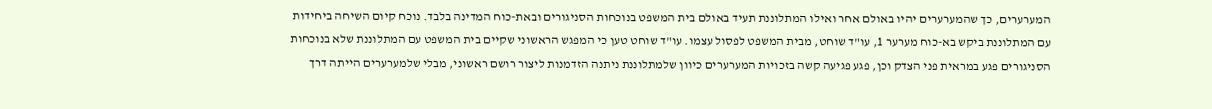המערערים, כך שהמערערים יהיו באולם אחר ואילו המתלוננת תעיד באולם בית המשפט בנוכחות הסניגורים ובאת-כוח המדינה בלבד. נוכח קיום השיחה ביחידות עם המתלוננת ביקש בא-כוח מערער 1, עו"ד שוחט, מבית המשפט לפסול עצמו. עו"ד שוחט טען כי המפגש הראשוני שקיים בית המשפט עם המתלוננת שלא בנוכחות הסניגורים פגע במראית פני הצדק וכן, פגע פגיעה קשה בזכויות המערערים כיוון שלמתלוננת ניתנה הזדמנות ליצור רושם ראשוני, מבלי שלמערערים הייתה דרך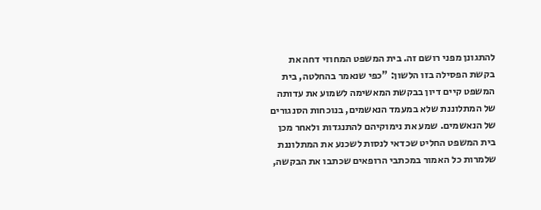להתגונן מפני רושם זה. בית המשפט המחוזי דחה את בקשת הפסילה בזו הלשון: "כפי שנאמר בהחלטה, בית המשפט קיים דיון בבקשת המאשימה לשמוע את עדותה של המתלוננת שלא במעמד הנאשמים, בנוכחות הסנגורים של הנאשמים. שמע את נימוקיהם להתנגדות ולאחר מכן בית המשפט החליט שכדאי לנסות לשכנע את המתלוננת שלמרות כל האמור במכתבי הרופאים שכתבו את הבקשה,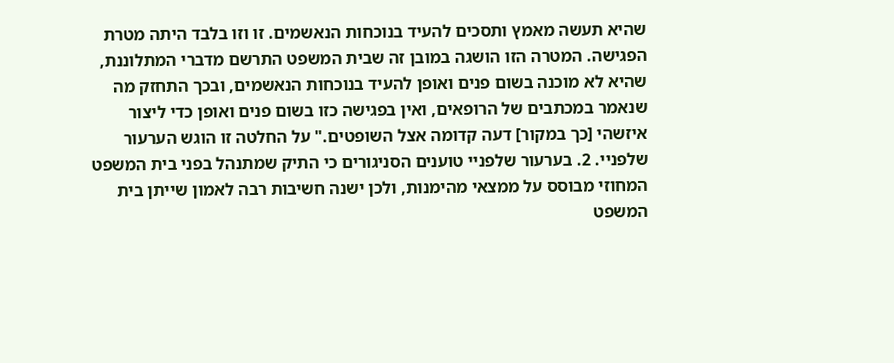שהיא תעשה מאמץ ותסכים להעיד בנוכחות הנאשמים. זו וזו בלבד היתה מטרת הפגישה. המטרה הזו הושגה במובן זה שבית המשפט התרשם מדברי המתלוננת, שהיא לא מוכנה בשום פנים ואופן להעיד בנוכחות הנאשמים, ובכך התחזק מה שנאמר במכתבים של הרופאים, ואין בפגישה כזו בשום פנים ואופן כדי ליצור איזשהי [כך במקור] דעה קדומה אצל השופטים." על החלטה זו הוגש הערעור שלפניי. 2. בערעור שלפניי טוענים הסניגורים כי התיק שמתנהל בפני בית המשפט המחוזי מבוסס על ממצאי מהימנות, ולכן ישנה חשיבות רבה לאמון שייתן בית המשפט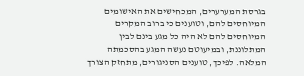בגרסת המערערים, המכחישים את האישומים המיוחסים להם, וטוענים כי ברוב המקרים המיוחסים להם לא היה כל מגע בינם לבין המתלוננת, ובמיעוטם נעשה המגע בהסכמתה המלאה. לפיכך, טוענים הסניגורים, מתחזק הצורך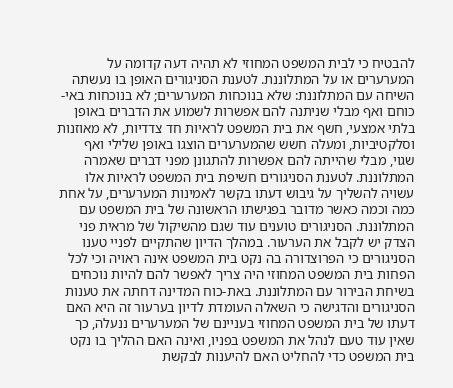להבטיח כי לבית המשפט המחוזי לא תהיה דעה קדומה על המערערים או על המתלוננת. לטענת הסניגורים האופן בו נעשתה השיחה עם המתלוננת: שלא בנוכחות המערערים; לא בנוכחות באי-כוחם ואף מבלי שניתנה להם אפשרות לשמוע את הדברים באופן בלתי אמצעי, חשף את בית המשפט לראיות חד צדדיות, לא מאוזנות וסלקטיביות, ומעלה חשש שהמערערים הוצגו באופן שלילי ואף שגוי, מבלי שהייתה להם אפשרות להתגונן מפני דברים שאמרה המתלוננת. לטענת הסניגורים חשיפת בית המשפט לראיות אלו עשויה להשליך על גיבוש דעתו בקשר לאמינות המערערים, על אחת כמה וכמה כאשר מדובר בפגישתו הראשונה של בית המשפט עם המתלוננת. הסניגורים טוענים עוד שגם מהשיקול של מראית פני הצדק יש לקבל את הערעור. במהלך הדיון שהתקיים לפניי טענו הסניגורים כי הפרוצדורה בה נקט בית המשפט אינה ראויה וכי לכל הפחות בית המשפט המחוזי היה צריך לאפשר להם להיות נוכחים בשיחת הבירור עם המתלוננת. באת-כוח המדינה דחתה את טענות הסניגורים והדגישה כי השאלה העומדת לדיון בערעור זה היא האם דעתו של בית המשפט המחוזי בעניינם של המערערים ננעלה, כך שאין עוד טעם לנהל את המשפט בפניו, ואינה האם ההליך בו נקט בית המשפט כדי להחליט האם להיענות לבקשת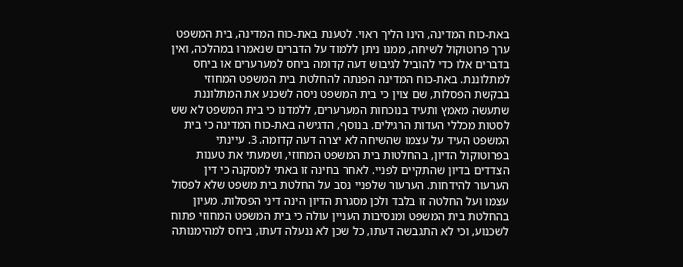באת-כוח המדינה, הינו הליך ראוי. לטענת באת-כוח המדינה, בית המשפט ערך פרוטוקול לשיחה, ממנו ניתן ללמוד על הדברים שנאמרו במהלכה, ואין בדברים אלו כדי להוביל לגיבוש דעה קדומה ביחס למערערים או ביחס למתלוננת. באת-כוח המדינה הפנתה להחלטת בית המשפט המחוזי בבקשת הפסלות, שם צוין כי בית המשפט ניסה לשכנע את המתלוננת שתעשה מאמץ ותעיד בנוכחות המערערים, ללמדנו כי בית המשפט לא שש לסטות מכללי העדות הרגילים. בנוסף, הדגישה באת-כוח המדינה כי בית המשפט העיד על עצמו שהשיחה לא יצרה דעה קדומה. 3. עיינתי בפרוטוקול הדיון, בהחלטות בית המשפט המחוזי, ושמעתי את טענות הצדדים בדיון שהתקיים לפניי. לאחר בחינה זו באתי למסקנה כי דין הערעור להידחות. הערעור שלפניי נסב על החלטת בית משפט שלא לפסול עצמו ועל החלטה זו בלבד ולכן מסגרת הדיון הינה דיני הפסלות. מעיון בהחלטת בית המשפט ומנסיבות העניין עולה כי בית המשפט המחוזי פתוח לשכנוע, וכי לא התגבשה דעתו, כל שכן לא ננעלה דעתו, ביחס למהימנותה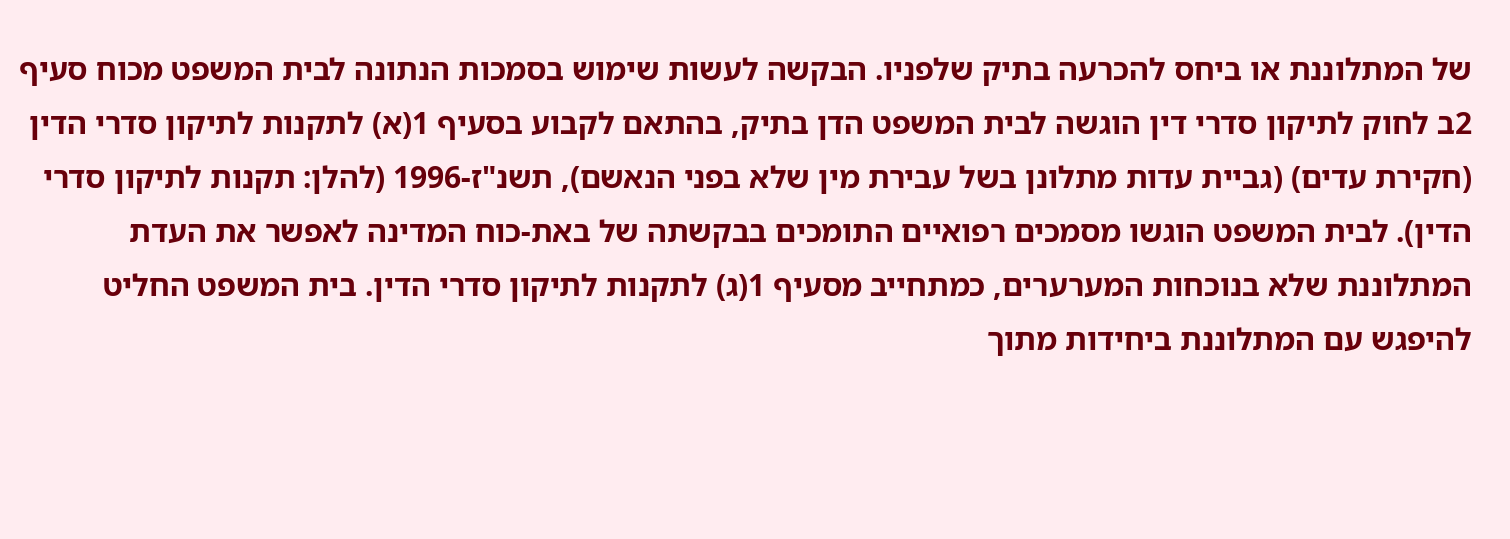של המתלוננת או ביחס להכרעה בתיק שלפניו. הבקשה לעשות שימוש בסמכות הנתונה לבית המשפט מכוח סעיף 2ב לחוק לתיקון סדרי דין הוגשה לבית המשפט הדן בתיק, בהתאם לקבוע בסעיף 1(א) לתקנות לתיקון סדרי הדין (חקירת עדים) (גביית עדות מתלונן בשל עבירת מין שלא בפני הנאשם), תשנ"ז-1996 (להלן: תקנות לתיקון סדרי הדין). לבית המשפט הוגשו מסמכים רפואיים התומכים בבקשתה של באת-כוח המדינה לאפשר את העדת המתלוננת שלא בנוכחות המערערים, כמתחייב מסעיף 1(ג) לתקנות לתיקון סדרי הדין. בית המשפט החליט להיפגש עם המתלוננת ביחידות מתוך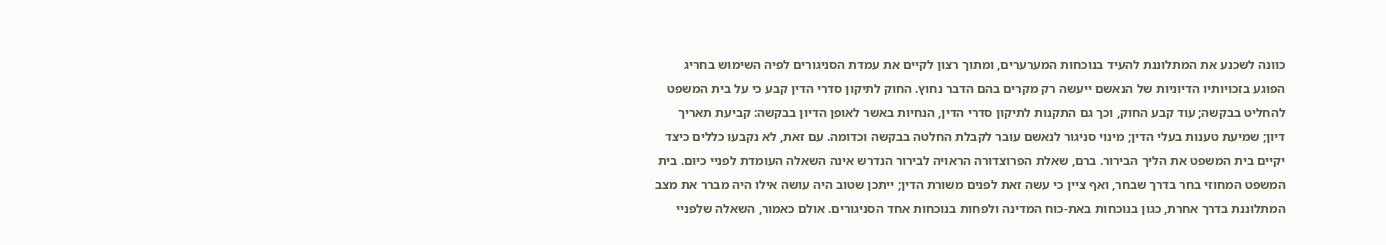כוונה לשכנע את המתלוננת להעיד בנוכחות המערערים, ומתוך רצון לקיים את עמדת הסניגורים לפיה השימוש בחריג הפוגע בזכויותיו הדיוניות של הנאשם ייעשה רק מקרים בהם הדבר נחוץ. החוק לתיקון סדרי הדין קבע כי על בית המשפט להחליט בבקשה; עוד קבע החוק, וכך גם התקנות לתיקון סדרי הדין, הנחיות באשר לאופן הדיון בבקשה: קביעת תאריך דיון; שמיעת טענות בעלי הדין; מינוי סניגור לנאשם עובר לקבלת החלטה בבקשה וכדומה. עם זאת, לא נקבעו כללים כיצד יקיים בית המשפט את הליך הבירור. ברם, שאלת הפרוצדורה הראויה לבירור הנדרש אינה השאלה העומדת לפניי כיום. בית המשפט המחוזי בחר בדרך שבחר, ואף ציין כי עשה זאת לפנים משורת הדין; ייתכן שטוב היה עושה אילו היה מברר את מצב המתלוננת בדרך אחרת, כגון בנוכחות באת-כוח המדינה ולפחות בנוכחות אחד הסניגורים. אולם כאמור, השאלה שלפניי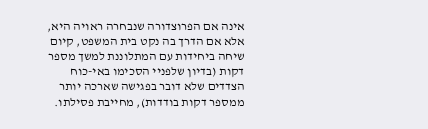אינה אם הפרוצדורה שנבחרה ראויה היא, אלא אם הדרך בה נקט בית המשפט, קיום שיחה ביחידות עם המתלוננת למשך מספר דקות (בדיון שלפניי הסכימו באי-כוח הצדדים שלא דובר בפגישה שארכה יותר ממספר דקות בודדות), מחייבת פסילתו.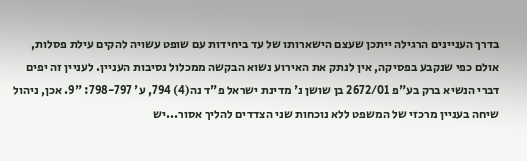בדרך העניינים הרגילה ייתכן שעצם הישארותו של עד ביחידות עם שופט עשויה להקים עילת פסלות, אולם כפי שנקבע בפסיקה, אין לנתק את האירוע נשוא הבקשה ממכלול נסיבות העניין. לעניין זה יפים דברי הנשיא ברק בע"פ 2672/01 בן שושן נ' מדינת ישראל פ"ד נה(4) 794, ע' 798-797: "9. אכן, ניהול שיחה בעניין מרכזי של המשפט ללא נוכחות שני הצדדים להליך אסור...יש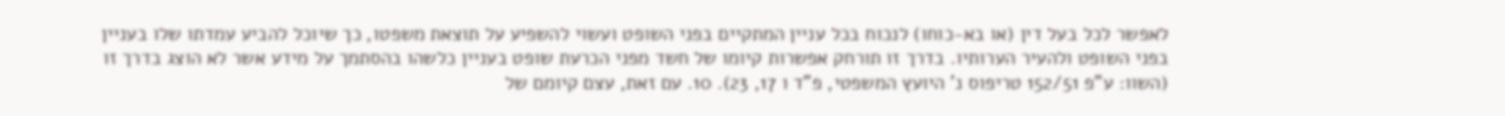לאפשר לכל בעל דין (או בא-כוחו) לנכוח בכל עניין המתקיים בפני השופט ועשוי להשפיע על תוצאת משפטו, כך שיוכל להביע עמדתו שלו בעניין בפני השופט ולהעיר הערותיו. בדרך זו תורחק אפשרות קיומו של חשד מפני הכרעת שופט בעניין כלשהו בהסתמך על מידע אשר לא הוצג בדרך זו (השוו: ע"פ 152/51 טריפוס נ' היועץ המשפטי, פ"ד ו 17, 23). 10. עם זאת, עצם קיומם של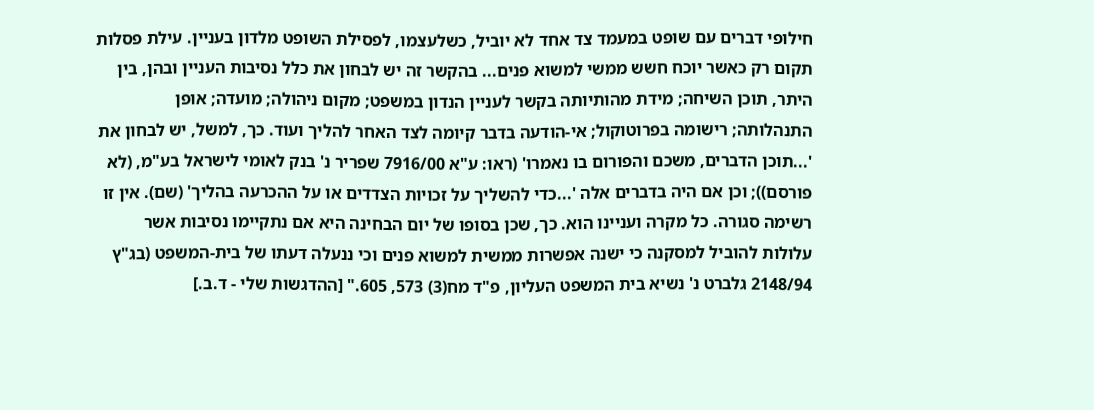חילופי דברים עם שופט במעמד צד אחד לא יוביל, כשלעצמו, לפסילת השופט מלדון בעניין. עילת פסלות תקום רק כאשר יוכח חשש ממשי למשוא פנים... בהקשר זה יש לבחון את כלל נסיבות העניין ובהן, בין היתר, תוכן השיחה; מידת מהותיותה בקשר לעניין הנדון במשפט; מקום ניהולה; מועדה; אופן התנהלותה; רישומה בפרוטוקול; אי-הודעה בדבר קיומה לצד האחר להליך ועוד. כך, למשל, יש לבחון את '...תוכן הדברים, משכם והפורום בו נאמרו' (ראו: ע"א 7916/00 שפריר נ' בנק לאומי לישראל בע"מ, (לא פורסם)); וכן אם היה בדברים אלה '...כדי להשליך על זכויות הצדדים או על ההכרעה בהליך' (שם). אין זו רשימה סגורה. כל מקרה ועניינו הוא. כך, שכן בסופו של יום הבחינה היא אם נתקיימו נסיבות אשר עלולות להוביל למסקנה כי ישנה אפשרות ממשית למשוא פנים וכי ננעלה דעתו של בית-המשפט (בג"ץ 2148/94 גלברט נ' נשיא בית המשפט העליון, פ"ד מח(3) 573, 605." [ההדגשות שלי - ד.ב.]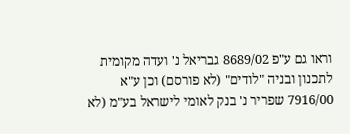וראו גם ע"פ 8689/02 גבריאל נ' ועדה מקומית לתכנון ובניה "לודים" (לא פורסם) וכן ע"א 7916/00 שפריר נ' בנק לאומי לישראל בע"מ (לא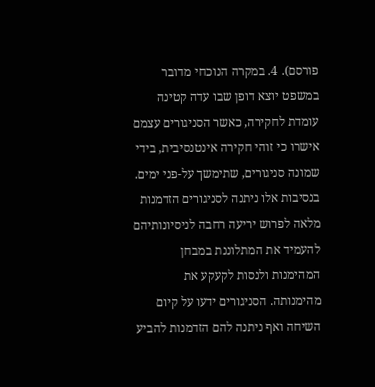פורסם). 4. במקרה הנוכחי מדובר במשפט יוצא דופן שבו עדה קטינה עומדת לחקירה, כאשר הסניגורים עצמם אישרו כי זוהי חקירה אינטנסיבית, בידי שמונה סניגורים, שתימשך על-פני ימים. בנסיבות אלו ניתנה לסניגורים הזדמנות מלאה לפרוש יריעה רחבה לניסיונותיהם להעמיד את המתלוננת במבחן המהימנות ולנסות לקעקע את מהימנותה. הסניגורים ידעו על קיום השיחה ואף ניתנה להם הזדמנות להביע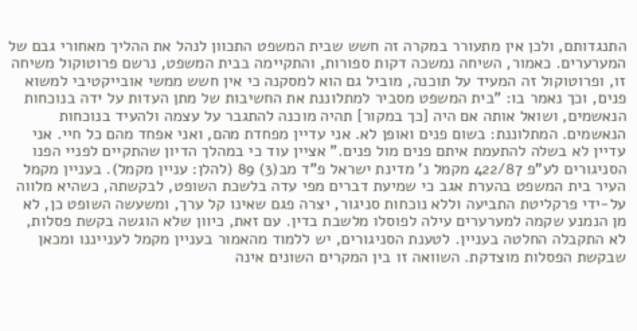התנגדותם, ולכן אין מתעורר במקרה זה חשש שבית המשפט התכוון לנהל את ההליך מאחורי גבם של המערערים. כאמור, השיחה נמשכה דקות ספורות, והתקיימה בבית המשפט, נרשם פרוטוקול משיחה זו, ופרוטוקול זה המעיד על תוכנה, מוביל גם הוא למסקנה כי אין חשש ממשי אובייקטיבי למשוא פנים, וכך נאמר בו: "בית המשפט מסביר למתלוננת את החשיבות של מתן העדות על ידה בנוכחות הנאשמים, ושואל אותה אם היה [כך במקור] תהיה מוכנה להתגבר על עצמה ולהעיד בנוכחות הנאשמים. המתלוננת: בשום פנים ואופן לא. אני עדיין מפחדת מהם, ואני אפחד מהם כל חיי. אני עדיין לא בשלה להתעמת איתם פנים מול פנים." אציין עוד כי במהלך הדיון שהתקיים לפניי הפנו הסניגורים לע"פ 422/87 מקמל נ' מדינת ישראל פ"ד מב(3) 89 (להלן: עניין מקמל). בעניין מקמל העיר בית המשפט בהערת אגב כי שמיעת דברים מפי עדה בלשכת השופט, לבקשתה, כשהיא מלווה על-ידי פרקליטת התביעה וללא נוכחות סניגור, יצרה פגם שאינו קל ערך, ומשעשה השופט כן, לא מן הנמנע שקמה למערערים עילה לפוסלו מלשבת בדין. עם זאת, כיוון שלא הוגשה בקשת פסלות, לא התקבלה החלטה בעניין. לטענת הסניגורים, יש ללמוד מהאמור בעניין מקמל לענייננו ומכאן שבקשת הפסלות מוצדקת. השוואה זו בין המקרים השונים אינה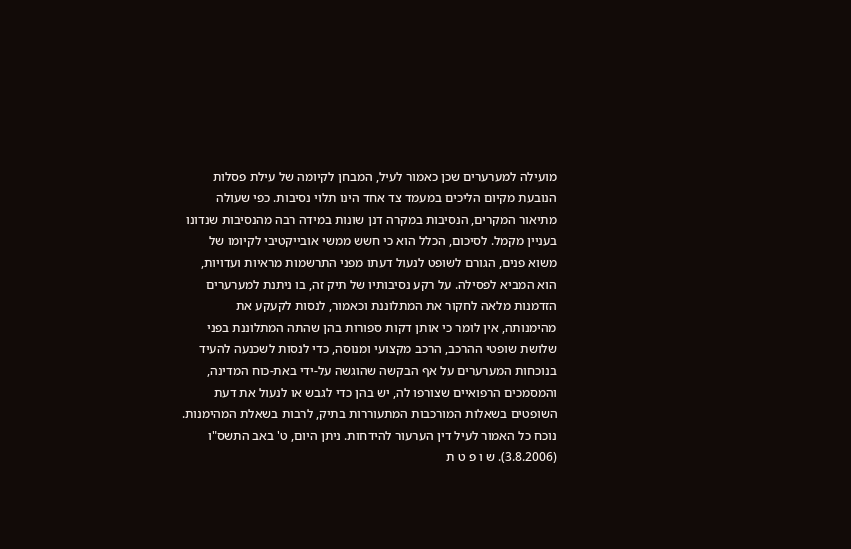מועילה למערערים שכן כאמור לעיל, המבחן לקיומה של עילת פסלות הנובעת מקיום הליכים במעמד צד אחד הינו תלוי נסיבות. כפי שעולה מתיאור המקרים, הנסיבות במקרה דנן שונות במידה רבה מהנסיבות שנדונו בעניין מקמל. לסיכום, הכלל הוא כי חשש ממשי אובייקטיבי לקיומו של משוא פנים, הגורם לשופט לנעול דעתו מפני התרשמות מראיות ועדויות, הוא המביא לפסילה. על רקע נסיבותיו של תיק זה, בו ניתנת למערערים הזדמנות מלאה לחקור את המתלוננת וכאמור, לנסות לקעקע את מהימנותה, אין לומר כי אותן דקות ספורות בהן שהתה המתלוננת בפני שלושת שופטי ההרכב, הרכב מקצועי ומנוסה, כדי לנסות לשכנעה להעיד בנוכחות המערערים על אף הבקשה שהוגשה על-ידי באת-כוח המדינה, והמסמכים הרפואיים שצורפו לה, יש בהן כדי לגבש או לנעול את דעת השופטים בשאלות המורכבות המתעוררות בתיק, לרבות בשאלת המהימנות. נוכח כל האמור לעיל דין הערעור להידחות. ניתן היום, ט' באב התשס"ו (3.8.2006). ש ו פ ט ת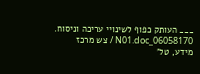___ העותק כפוף לשינויי עריכה וניסוח. 06058170_N01.doc / צש מרכז מידע, טל'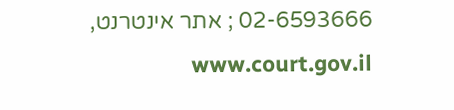02-6593666 ; אתר אינטרנט, www.court.gov.il